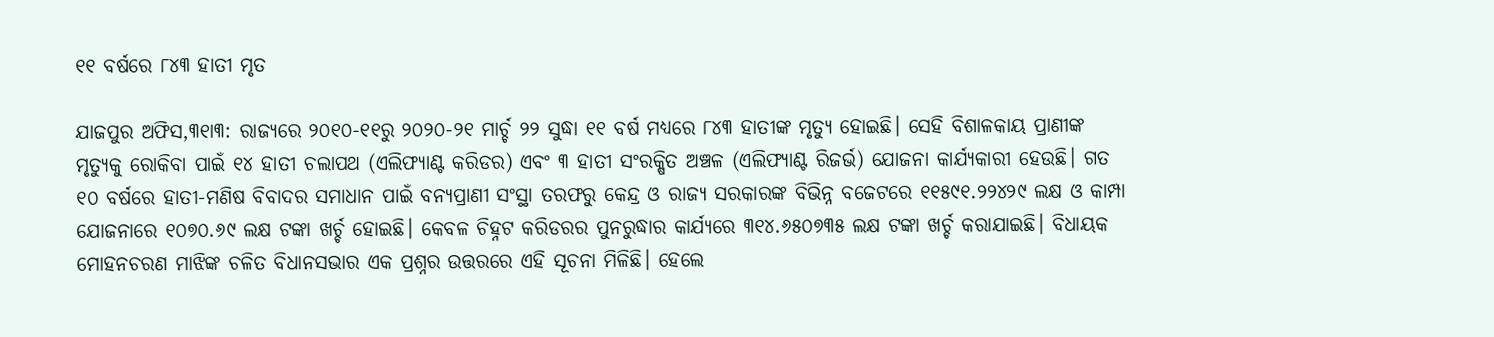୧୧ ବର୍ଷରେ ୮୪୩ ହାତୀ ମୃତ

ଯାଜପୁର ଅଫିସ,୩୧ା୩: ରାଜ୍ୟରେ ୨୦୧୦-୧୧ରୁ ୨୦୨୦-୨୧ ମାର୍ଚ୍ଚ ୨୨ ସୁଦ୍ଧା ୧୧ ବର୍ଷ ମଧ୍ୟରେ ୮୪୩ ହାତୀଙ୍କ ମୃତ୍ୟୁ ହୋଇଛି। ସେହି ବିଶାଳକାୟ ପ୍ରାଣୀଙ୍କ ମୃତ୍ୟୁକୁ ରୋକିବା ପାଇଁ ୧୪ ହାତୀ ଚଲାପଥ (ଏଲିଫ୍ୟାଣ୍ଟ କରିଡର) ଏବଂ ୩ ହାତୀ ସଂରକ୍ଷିତ ଅଞ୍ଚଳ (ଏଲିଫ୍ୟାଣ୍ଟ ରିଜର୍ଭ) ଯୋଜନା କାର୍ଯ୍ୟକାରୀ ହେଉଛି। ଗତ ୧୦ ବର୍ଷରେ ହାତୀ-ମଣିଷ ବିବାଦର ସମାଧାନ ପାଇଁ ବନ୍ୟପ୍ରାଣୀ ସଂସ୍ଥା ତରଫରୁ କେନ୍ଦ୍ର ଓ ରାଜ୍ୟ ସରକାରଙ୍କ ବିଭିନ୍ନ ବଜେଟରେ ୧୧୫୯୧.୨୨୪୨୯ ଲକ୍ଷ ଓ କାମ୍ପା ଯୋଜନାରେ ୧୦୭୦.୬୯ ଲକ୍ଷ ଟଙ୍କା ଖର୍ଚ୍ଚ ହୋଇଛି। କେବଳ ଚିହ୍ନଟ କରିଡରର ପୁନରୁଦ୍ଧାର କାର୍ଯ୍ୟରେ ୩୧୪.୬୫୦୭୩୫ ଲକ୍ଷ ଟଙ୍କା ଖର୍ଚ୍ଚ କରାଯାଇଛି। ବିଧାୟକ ମୋହନଚରଣ ମାଝିଙ୍କ ଚଳିତ ବିଧାନସଭାର ଏକ ପ୍ରଶ୍ନର ଉତ୍ତରରେ ଏହି ସୂଚନା ମିଳିଛି। ହେଲେ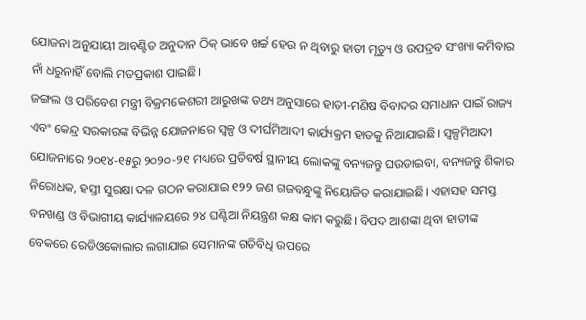ଯୋଜନା ଅନୁଯାୟୀ ଆବଣ୍ଟିତ ଅନୁଦାନ ଠିକ୍‌ ଭାବେ ଖର୍ଚ୍ଚ ହେଉ ନ ଥିବାରୁ ହାତୀ ମୃତ୍ୟୁ ଓ ଉପଦ୍ରବ ସଂଖ୍ୟା କମିବାର ନାଁ ଧରୁନାହିଁ ବୋଲି ମତପ୍ରକାଶ ପାଇଛି।
ଜଙ୍ଗଲ ଓ ପରିବେଶ ମନ୍ତ୍ରୀ ବିକ୍ରମକେଶରୀ ଆରୁଖଙ୍କ ତଥ୍ୟ ଅନୁସାରେ ହାତୀ-ମଣିଷ ବିବାଦର ସମାଧାନ ପାଇଁ ରାଜ୍ୟ ଏବଂ କେନ୍ଦ୍ର ସରକାରଙ୍କ ବିଭିନ୍ନ ଯୋଜନାରେ ସ୍ବଳ୍ପ ଓ ଦୀର୍ଘମିଆଦୀ କାର୍ଯ୍ୟକ୍ରମ ହାତକୁ ନିଆଯାଇଛି। ସ୍ବଳ୍ପମିଆଦୀ ଯୋଜନାରେ ୨୦୧୪-୧୫ରୁ ୨୦୨୦-୨୧ ମଧ୍ୟରେ ପ୍ରତିବର୍ଷ ସ୍ଥାନୀୟ ଲୋକଙ୍କୁ ବନ୍ୟଜନ୍ତୁ ଘଉଡାଇବା, ବନ୍ୟଜନ୍ତୁ ଶିକାର ନିରୋଧକ, ହସ୍ତୀ ସୁରକ୍ଷା ଦଳ ଗଠନ କରାଯାଇ ୧୨୨ ଜଣ ଗଜବନ୍ଧୁଙ୍କୁ ନିୟୋଜିତ କରାଯାଇଛି। ଏହାସହ ସମସ୍ତ ବନଖଣ୍ଡ ଓ ବିଭାଗୀୟ କାର୍ଯ୍ୟାଳୟରେ ୨୪ ଘଣ୍ଟିଆ ନିୟନ୍ତ୍ରଣ କକ୍ଷ କାମ କରୁଛି। ବିପଦ ଆଶଙ୍କା ଥିବା ହାତୀଙ୍କ ବେକରେ ରେଡିଓକୋଲାର ଲଗାଯାଇ ସେମାନଙ୍କ ଗତିବିଧି ଉପରେ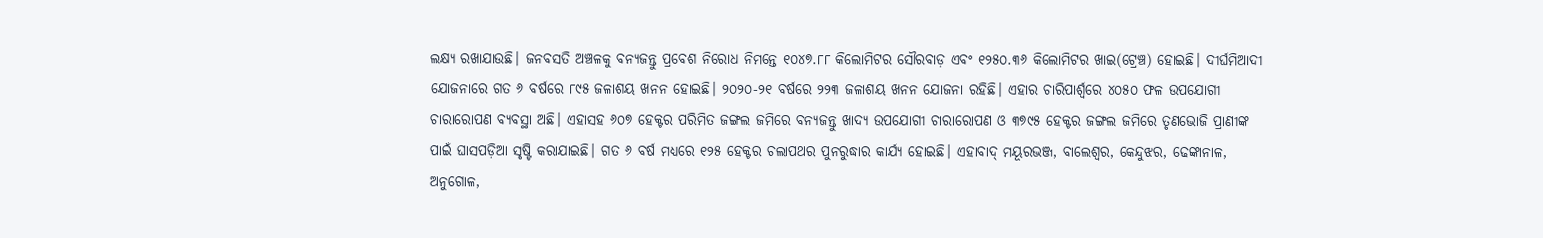ଲକ୍ଷ୍ୟ ରଖାଯାଉଛି। ଜନବସତି ଅଞ୍ଚଳକୁ ବନ୍ୟଜନ୍ତୁ ପ୍ରବେଶ ନିରୋଧ ନିମନ୍ତେ ୧୦୪୭.୮୮ କିଲୋମିଟର ସୌରବାଡ଼ ଏବଂ ୧୨୫୦.୩୬ କିଲୋମିଟର ଖାଇ(ଟ୍ରେଞ୍ଚ) ହୋଇଛି। ଦୀର୍ଘମିଆଦୀ ଯୋଜନାରେ ଗତ ୬ ବର୍ଷରେ ୮୯୫ ଜଳାଶୟ ଖନନ ହୋଇଛି। ୨୦୨୦-୨୧ ବର୍ଷରେ ୨୨୩ ଜଳାଶୟ ଖନନ ଯୋଜନା ରହିଛି। ଏହାର ଚାରିପାର୍ଶ୍ୱରେ ୪୦୫୦ ଫଳ ଉପଯୋଗୀ ଚାରାରୋପଣ ବ୍ୟବସ୍ଥା ଅଛି। ଏହାସହ ୬୦୭ ହେକ୍ଟର ପରିମିତ ଜଙ୍ଗଲ ଜମିରେ ବନ୍ୟଜନ୍ତୁ ଖାଦ୍ୟ ଉପଯୋଗୀ ଚାରାରୋପଣ ଓ ୩୭୯୫ ହେକ୍ଟର ଜଙ୍ଗଲ ଜମିରେ ତୃଣଭୋଜି ପ୍ରାଣୀଙ୍କ ପାଇଁ ଘାସପଡ଼ିଆ ସୃଷ୍ଟି କରାଯାଇଛି। ଗତ ୬ ବର୍ଷ ମଧ୍ୟରେ ୧୨୫ ହେକ୍ଟର ଚଲାପଥର ପୁନରୁଦ୍ଧାର କାର୍ଯ୍ୟ ହୋଇଛି। ଏହାବାଦ୍‌ ମୟୂରଭଞ୍ଜ, ବାଲେଶ୍ୱର, କେନ୍ଦୁଝର, ଢେଙ୍କାନାଳ, ଅନୁଗୋଳ,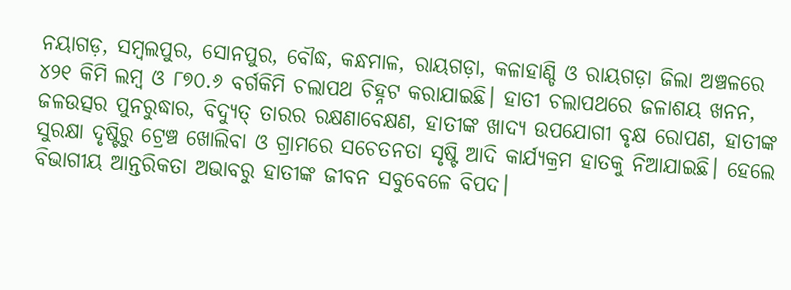ନୟାଗଡ଼, ସମ୍ବଲପୁର, ସୋନପୁର, ବୌଦ୍ଧ, କନ୍ଧମାଳ, ରାୟଗଡ଼ା, କଳାହାଣ୍ଡି ଓ ରାୟଗଡ଼ା ଜିଲା ଅଞ୍ଚଳରେ ୪୨୧ କିମି ଲମ୍ବ ଓ ୮୭୦.୬ ବର୍ଗକିମି ଚଲାପଥ ଚିହ୍ନଟ କରାଯାଇଛି। ହାତୀ ଚଲାପଥରେ ଜଳାଶୟ ଖନନ, ଜଳଉତ୍ସର ପୁନରୁଦ୍ଧାର, ବିଦ୍ୟୁତ୍‌ ତାରର ରକ୍ଷଣାବେକ୍ଷଣ, ହାତୀଙ୍କ ଖାଦ୍ୟ ଉପଯୋଗୀ ବୃକ୍ଷ ରୋପଣ, ହାତୀଙ୍କ ସୁରକ୍ଷା ଦୃଷ୍ଟିରୁ ଟ୍ରେଞ୍ଚ ଖୋଲିବା ଓ ଗ୍ରାମରେ ସଚେତନତା ସୃଷ୍ଟି ଆଦି କାର୍ଯ୍ୟକ୍ରମ ହାତକୁ ନିଆଯାଇଛି। ହେଲେ ବିଭାଗୀୟ ଆନ୍ତରିକତା ଅଭାବରୁ ହାତୀଙ୍କ ଜୀବନ ସବୁବେଳେ ବିପଦ।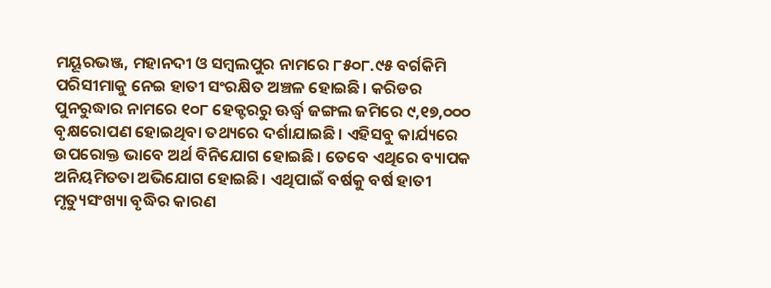ମୟୂରଭଞ୍ଜ, ମହାନଦୀ ଓ ସମ୍ବଲପୁର ନାମରେ ୮୫୦୮.୯୫ ବର୍ଗକିମି ପରିସୀମାକୁ ନେଇ ହାତୀ ସଂରକ୍ଷିତ ଅଞ୍ଚଳ ହୋଇଛି। କରିଡର ପୁନରୁଦ୍ଧାର ନାମରେ ୧୦୮ ହେକ୍ଟରରୁ ଊର୍ଦ୍ଧ୍ୱ ଜଙ୍ଗଲ ଜମିରେ ୯,୧୭,୦୦୦ ବୃକ୍ଷରୋପଣ ହୋଇଥିବା ତଥ୍ୟରେ ଦର୍ଶାଯାଇଛି। ଏହିସବୁ କାର୍ଯ୍ୟରେ ଉପରୋକ୍ତ ଭାବେ ଅର୍ଥ ବିନିଯୋଗ ହୋଇଛି। ତେବେ ଏଥିରେ ବ୍ୟାପକ ଅନିୟମିତତା ଅଭିଯୋଗ ହୋଇଛି। ଏଥିପାଇଁ ବର୍ଷକୁ ବର୍ଷ ହାତୀ ମୃତ୍ୟୁସଂଖ୍ୟା ବୃଦ୍ଧିର କାରଣ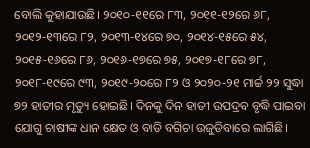ବୋଲି କୁହାଯାଉଛି। ୨୦୧୦-୧୧ରେ ୮୩, ୨୦୧୧-୧୨ରେ ୬୮, ୨୦୧୨-୧୩ରେ ୮୨, ୨୦୧୩-୧୪ରେ ୭୦, ୨୦୧୪-୧୫ରେ ୫୪, ୨୦୧୫-୧୬ରେ ୮୬, ୨୦୧୬-୧୭ରେ ୭୫, ୨୦୧୭-୧୮ରେ ୭୮, ୨୦୧୮-୧୯ରେ ୯୩, ୨୦୧୯-୨୦ରେ ୮୨ ଓ ୨୦୨୦-୨୧ ମାର୍ଚ୍ଚ ୨୨ ସୁଦ୍ଧା ୭୨ ହାତୀର ମୃତ୍ୟୁ ହୋଇଛି। ଦିନକୁ ଦିନ ହାତୀ ଉପଦ୍ରବ ବୃଦ୍ଧି ପାଇବା ଯୋଗୁ ଚାଷୀଙ୍କ ଧାନ କ୍ଷେତ ଓ ବାଡି ବଗିଚା ଉଜୁଡିବାରେ ଲାଗିଛି।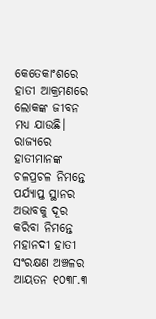କେତେକାଂଶରେ ହାତୀ ଆକ୍ରମଣରେ ଲୋକଙ୍କ ଜୀବନ ମଧ୍ୟ ଯାଉଛି।
ରାଜ୍ୟରେ ହାତୀମାନଙ୍କ ଚଳପ୍ରଚଳ ନିମନ୍ତେ ପର୍ଯ୍ୟାପ୍ତ ସ୍ଥାନର ଅଭାବକୁ ଦୂର କରିବା ନିମନ୍ତେ ମହାନଦୀ ହାତୀ ସଂରକ୍ଷଣ ଅଞ୍ଚଳର ଆୟତନ ୧୦୩୮.୩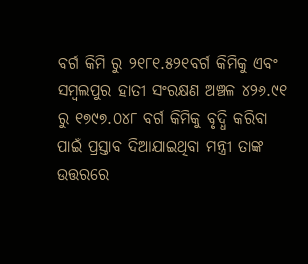ବର୍ଗ କିମି ରୁ ୨୧୮୧.୫୨୧ବର୍ଗ କିମିକୁ ଏବଂ ସମ୍ବଲପୁର ହାତୀ ସଂରକ୍ଷଣ ଅଞ୍ଚଳ ୪୨୬.୯୧ ରୁ ୧୭୯୭.୦୪୮ ବର୍ଗ କିମିକୁ ବୃଦ୍ଧି କରିବା ପାଇଁ ପ୍ରସ୍ତାବ ଦିଆଯାଇଥିବା ମନ୍ତ୍ରୀ ତାଙ୍କ ଉତ୍ତରରେ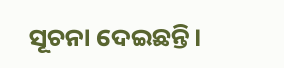ସୂଚନା ଦେଇଛନ୍ତି।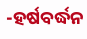-ହର୍ଷବର୍ଦ୍ଧନ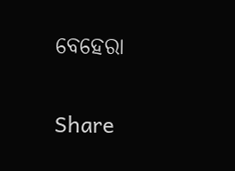ବେହେରା

Share